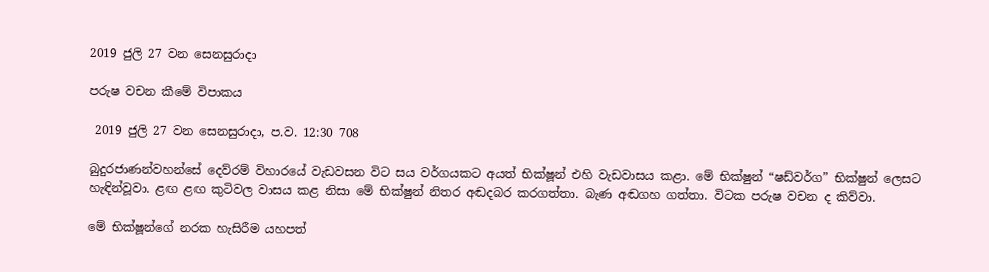2019 ජුලි 27 වන සෙනසුරාදා

පරුෂ වචන කීමේ විපාකය

 2019 ජුලි 27 වන සෙනසුරාදා, ප.ව. 12:30 708

බුදුරජාණන්වහන්සේ දෙව්රම් විහාරයේ වැඩවසන විට සය වර්ගයකට අයත් භික්ෂූන් එහි වැඩවාසය කළා. මේ භික්ෂුන් “ෂඩ්වර්ග” භික්ෂුන් ලෙසට හැඳින්වූවා. ළඟ ළඟ කුටිවල වාසය කළ නිසා මේ භික්ෂුන් නිතර අඬදබර කරගත්තා. බැණ අඬගහ ගත්තා. විටක පරුෂ වචන ද කිව්වා.

මේ භික්ෂූන්ගේ නරක හැසිරීම යහපත්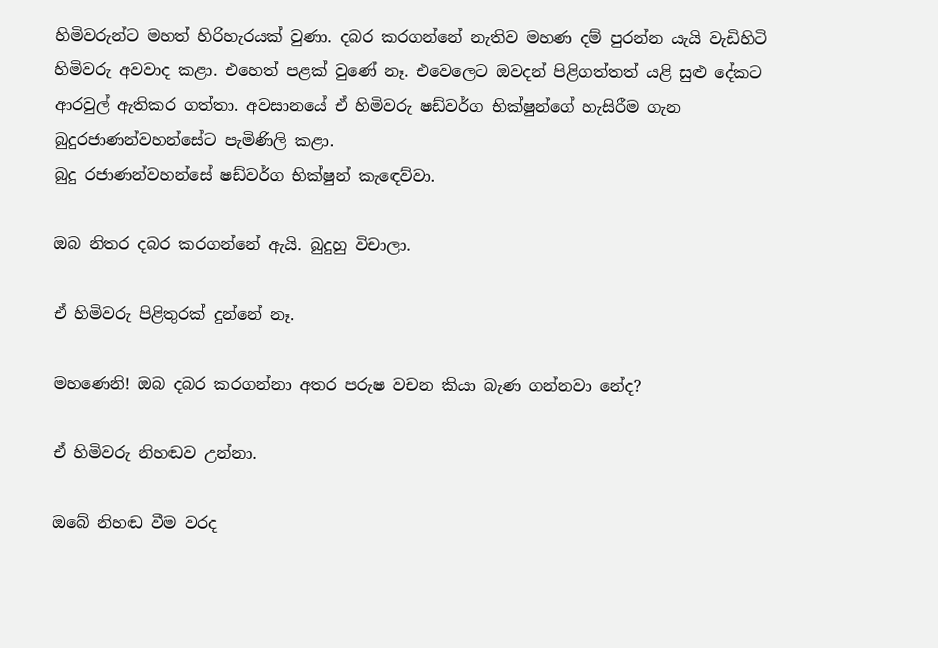හිමිවරුන්ට මහත් හිරිහැරයක් වුණා. දබර කරගන්නේ නැතිව මහණ දම් පුරන්න යැයි වැඩිහිටි හිමිවරු අවවාද කළා. එහෙත් පළක් වුණේ නෑ. එවෙලෙට ඔවදන් පිළිගත්තත් යළි සුළු දේකට ආරවුල් ඇතිකර ගත්තා. අවසානයේ ඒ හිමිවරු ෂඩ්වර්ග භික්ෂුන්ගේ හැසිරීම ගැන බුදුරජාණන්වහන්සේට පැමිණිලි කළා.
බුදු රජාණන්වහන්සේ ෂඩ්වර්ග භික්ෂුන් කැඳෙව්වා.

ඔබ නිතර දබර කරගන්නේ ඇයි. බුදුහු විචාලා.

ඒ හිමිවරු පිළිතුරක් දුන්නේ නෑ.

මහණෙනි! ඔබ දබර කරගන්නා අතර පරුෂ වචන කියා බැණ ගන්නවා නේද?

ඒ හිමිවරු නිහඬව උන්නා.

ඔබේ නිහඬ වීම වරද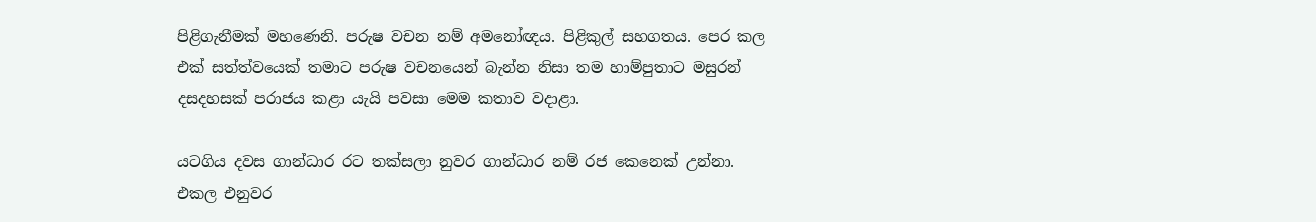පිළිගැනීමක් මහණෙනි. පරුෂ වචන නම් අමනෝඥය. පිළිකුල් සහගතය. පෙර කල එක් සත්ත්වයෙක් තමාට පරුෂ වචනයෙන් බැන්න නිසා තම හාම්පුතාට මසුරන් දසදහසක් පරාජය කළා යැයි පවසා මෙම කතාව වදාළා.

යටගිය දවස ගාන්ධාර රට තක්සලා නුවර ගාන්ධාර නම් රජ කෙනෙක් උන්නා. එකල එනුවර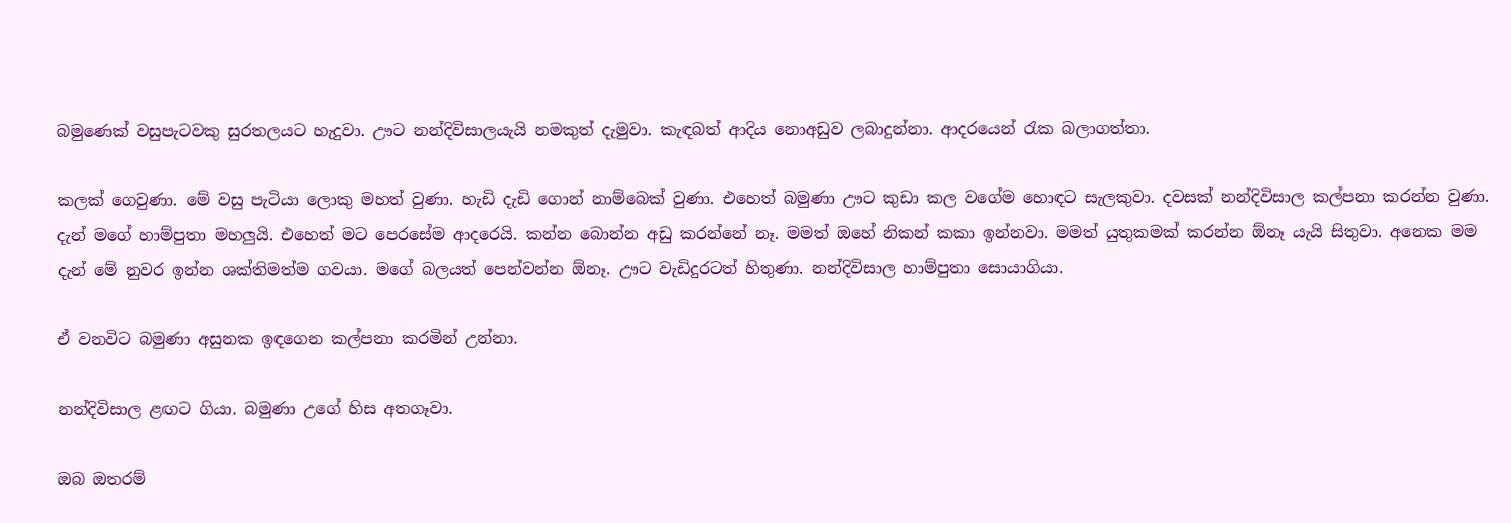බමුණෙක් වසුපැටවකු සුරතලයට හැදුවා. ඌට නන්දිවිසාලයැයි නමකුත් දැමුවා. කැඳබත් ආදිය නොඅඩුව ලබාදුන්නා. ආදරයෙන් රැක බලාගත්තා.

කලක් ගෙවුණා. මේ වසු පැටියා ලොකු මහත් වුණා. හැඩි දැඩි ගොන් නාම්බෙක් වුණා. එහෙත් බමුණා ඌට කුඩා කල වගේම හොඳට සැලකුවා. දවසක් නන්දිවිසාල කල්පනා කරන්න වුණා. දැන් මගේ හාම්පුතා මහලුයි. එහෙත් මට පෙරසේම ආදරෙයි. කන්න බොන්න අඩු කරන්නේ නෑ. මමත් ඔහේ නිකන් කකා ඉන්නවා. මමත් යුතුකමක් කරන්න ඕනෑ යැයි සිතුවා. අනෙක මම දැන් මේ නුවර ඉන්න ශක්තිමත්ම ගවයා. මගේ බලයත් පෙන්වන්න ඕනෑ. ඌට වැඩිදුරටත් හිතුණා. නන්දිවිසාල හාම්පුතා සොයාගියා.

ඒ වනවිට බමුණා අසුනක ඉඳගෙන කල්පනා කරමින් උන්නා.

නන්දිවිසාල ළඟට ගියා. බමුණා උගේ හිස අතගෑවා.

ඔබ ඔතරම්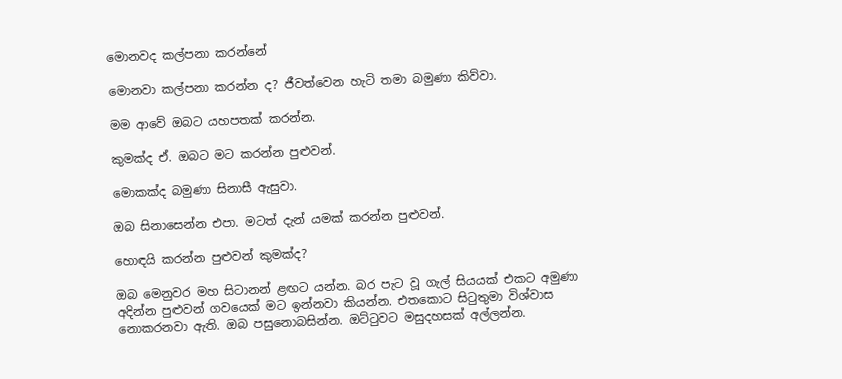මොනවද කල්පනා කරන්නේ

මොනවා කල්පනා කරන්න ද? ජීවත්වෙන හැටි තමා බමුණා කිව්වා.

මම ආවේ ඔබට යහපතක් කරන්න.

කුමක්ද ඒ. ඔබට මට කරන්න පුළුවන්.

මොකක්ද බමුණා සිනාසී ඇසුවා.

ඔබ සිනාසෙන්න එපා. මටත් දැන් යමක් කරන්න පුළුවන්.

හොඳයි කරන්න පුළුවන් කුමක්ද?

ඔබ මෙනුවර මහ සිටානන් ළඟට යන්න. බර පැට වූ ගැල් සියයක් එකට අමුණා අදින්න පුළුවන් ගවයෙක් මට ඉන්නවා කියන්න. එතකොට සිටුතුමා විශ්වාස නොකරනවා ඇති. ඔබ පසුනොබසින්න. ඔට්ටුවට මසුදහසක් අල්ලන්න.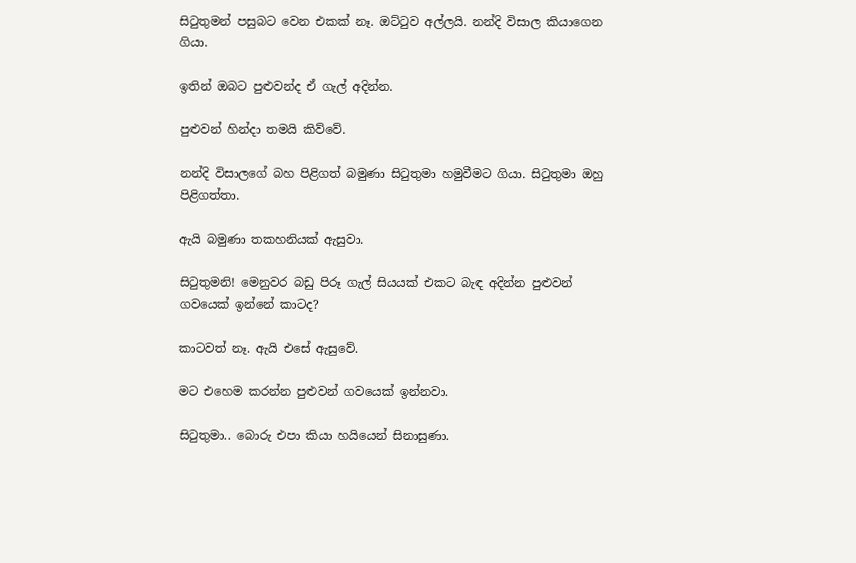සිටුතුමන් පසුබට වෙන එකක් නෑ. ඔට්ටුව අල්ලයි. නන්දි විසාල කියාගෙන ගියා.

ඉතින් ඔබට පුළුවන්ද ඒ ගැල් අදින්න.

පුළුවන් හින්දා තමයි කිව්වේ.

නන්දි විසාලගේ බහ පිළිගත් බමුණා සිටුතුමා හමුවීමට ගියා. සිටුතුමා ඔහු පිළිගත්තා.

ඇයි බමුණා තකහනියක් ඇසුවා.

සිටුතුමනි! මෙනුවර බඩු පිරූ ගැල් සියයක් එකට බැඳ අදින්න පුළුවන් ගවයෙක් ඉන්නේ කාටද?

කාටවත් නෑ. ඇයි එසේ ඇසුවේ.

මට එහෙම කරන්න පුළුවන් ගවයෙක් ඉන්නවා.

සිටුතුමා.. බොරු එපා කියා හයියෙන් සිනාසුණා.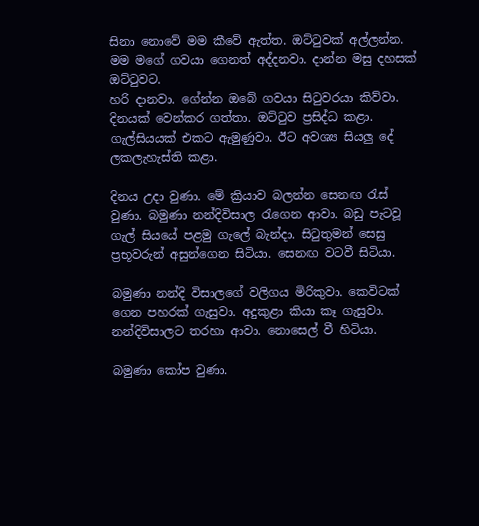සිනා නොවේ මම කීවේ ඇත්ත. ඔට්ටුවක් අල්ලන්න. මම මගේ ගවයා ගෙනත් අද්දනවා. දාන්න මසු දහසක් ඔට්ටුවට.
හරි දානවා. ගේන්න ඔබේ ගවයා සිටුවරයා කිව්වා. දිනයක් වෙන්කර ගත්තා. ඔට්ටුව ප්‍රසිද්ධ කළා. ගැල්සියයක් එකට ඇමුණුවා. ඊට අවශ්‍ය සියලු දේ ලකලැහැස්ති කළා.

දිනය උදා වුණා. මේ ක්‍රියාව බලන්න සෙනඟ රැස් වුණා. බමුණා නන්දිවිසාල රැගෙන ආවා. බඩු පැටවූ ගැල් සියයේ පළමු ගැලේ බැන්දා. සිටුතුමන් සෙසු ප්‍රභූවරුන් අසුන්ගෙන සිටියා. සෙනඟ වටවී සිටියා.

බමුණා නන්දි විසාලගේ වලිගය මිරිකුවා. කෙවිටක් ගෙන පහරක් ගැසුවා. අදුකුළා කියා කෑ ගැසුවා.
නන්දිවිසාලට තරහා ආවා. නොසෙල් වී හිටියා.

බමුණා කෝප වුණා.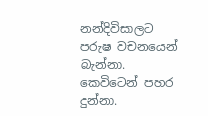නන්දිවිසාලට පරුෂ වචනයෙන් බැන්නා. කෙවිටෙන් පහර දුන්නා.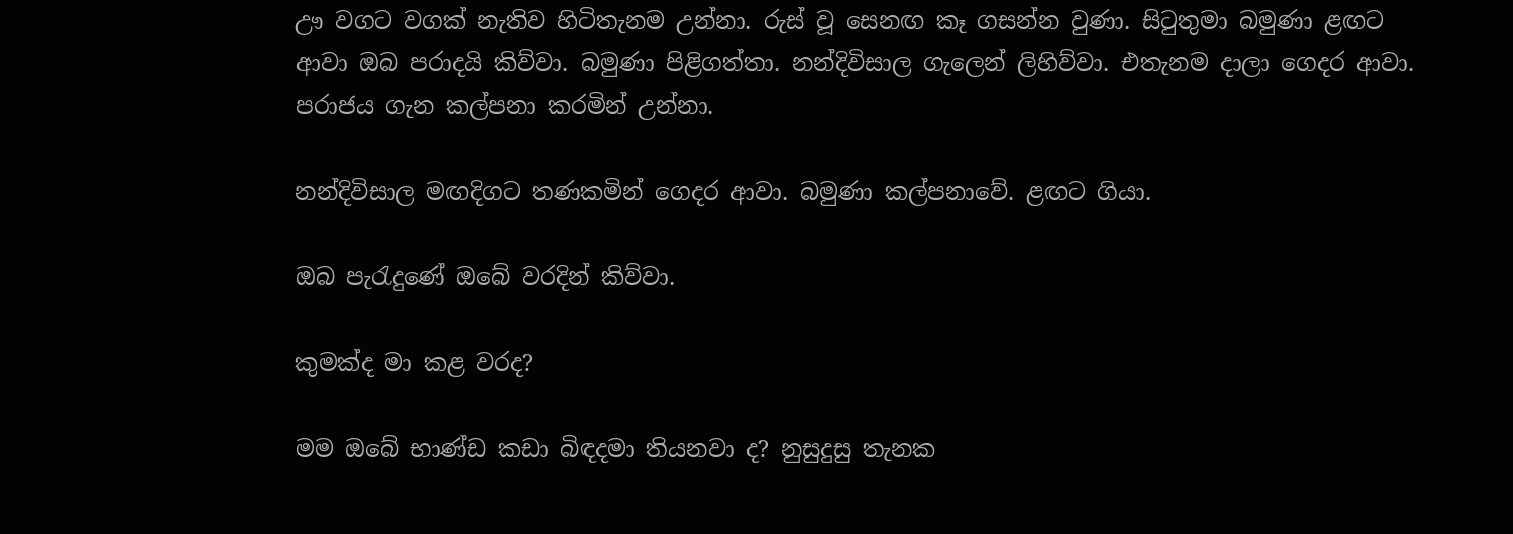ඌ වගට වගක් නැතිව හිටිතැනම උන්නා. රුස් වූ සෙනඟ කෑ ගසන්න වුණා. සිටුතුමා බමුණා ළඟට ආවා ඔබ පරාදයි කිව්වා. බමුණා පිළිගත්තා. නන්දිවිසාල ගැලෙන් ලිහිව්වා. එතැනම දාලා ගෙදර ආවා. පරාජය ගැන කල්පනා කරමින් උන්නා.

නන්දිවිසාල මඟදිගට තණකමින් ගෙදර ආවා. බමුණා කල්පනාවේ. ළඟට ගියා.

ඔබ පැරැදුණේ ඔබේ වරදින් කිව්වා.

කුමක්ද මා කළ වරද?

මම ඔබේ භාණ්ඩ කඩා බිඳදමා තියනවා ද? නුසුදුසු තැනක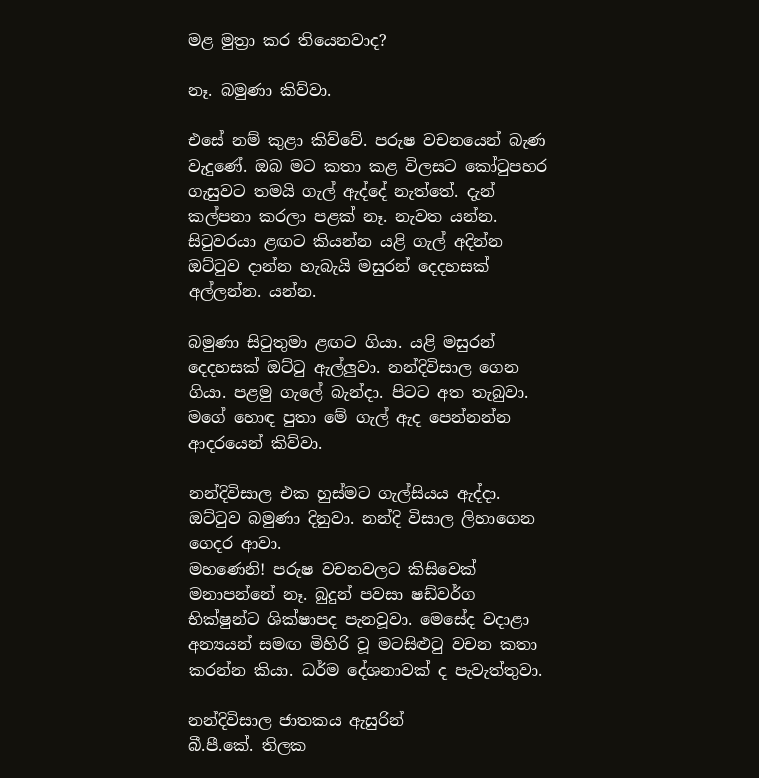මළ මුත්‍රා කර තියෙනවාද?

නෑ. බමුණා කිව්වා.

එසේ නම් කුළා කිව්වේ. පරුෂ වචනයෙන් බැණ වැදුණේ. ඔබ මට කතා කළ විලසට කෝටුපහර ගැසුවට තමයි ගැල් ඇද්දේ නැත්තේ. දැන් කල්පනා කරලා පළක් නෑ. නැවත යන්න. සිටුවරයා ළඟට කියන්න යළි ගැල් අදින්න ඔට්ටුව දාන්න හැබැයි මසුරන් දෙදහසක් අල්ලන්න. යන්න.

බමුණා සිටුතුමා ළඟට ගියා. යළි මසුරන් දෙදහසක් ඔට්ටු ඇල්ලුවා. නන්දිවිසාල ගෙන ගියා. පළමු ගැලේ බැන්දා. පිටට අත තැබුවා. මගේ හොඳ පුතා මේ ගැල් ඇද පෙන්නන්න ආදරයෙන් කිව්වා.

නන්දිවිසාල එක හුස්මට ගැල්සියය ඇද්දා. ඔට්ටුව බමුණා දිනුවා. නන්දි විසාල ලිහාගෙන ගෙදර ආවා.
මහණෙනි! පරුෂ වචනවලට කිසිවෙක් මනාපන්නේ නෑ. බුදුන් පවසා ෂඩ්වර්ග භික්ෂුන්ට ශික්ෂාපද පැනවූවා. මෙසේද වදාළා අන්‍යයන් සමඟ මිහිරි වූ මටසිළුටු වචන කතා කරන්න කියා. ධර්ම දේශනාවක් ද පැවැත්තුවා.

නන්දිවිසාල ජාතකය ඇසුරින්
බී.පී.කේ. තිලක